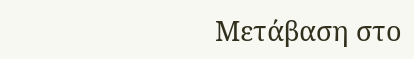Μετάβαση στο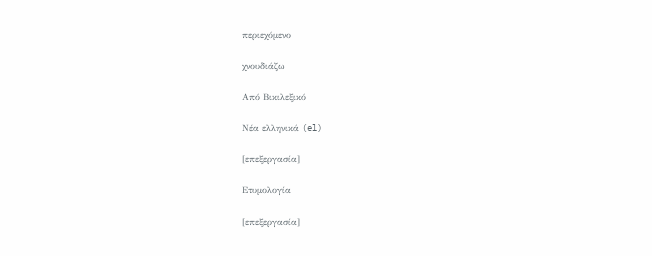περιεχόμενο

χνουδιάζω

Από Βικιλεξικό

Νέα ελληνικά (el)

[επεξεργασία]

Ετυμολογία

[επεξεργασία]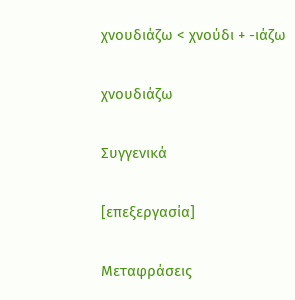χνουδιάζω < χνούδι + -ιάζω

χνουδιάζω

Συγγενικά

[επεξεργασία]

Μεταφράσεις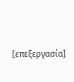[επεξεργασία]